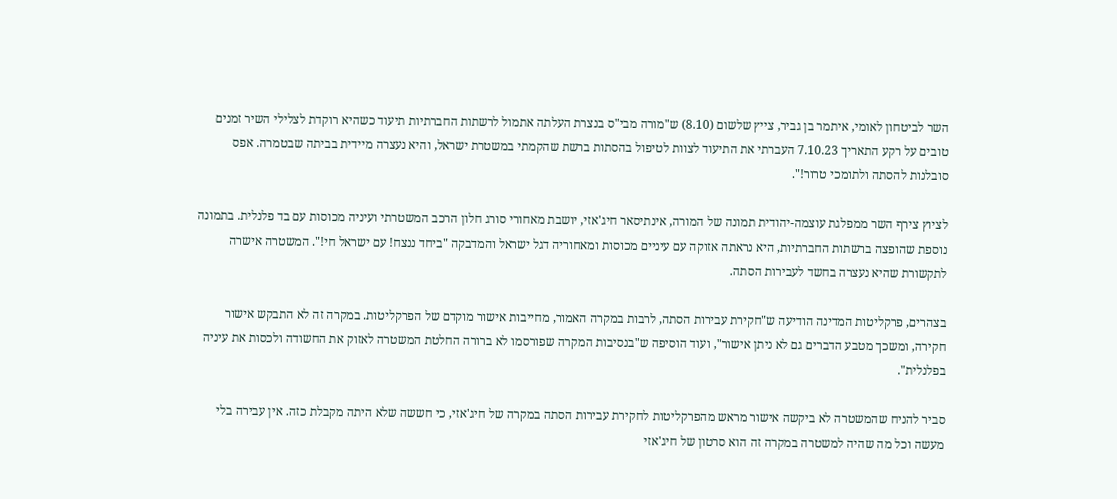השר לביטחון לאומי, איתמר בן גביר, צייץ שלשום (8.10) ש"מורה מבי"ס בנצרת העלתה אתמול לרשתות החברתיות תיעוד כשהיא רוקדת לצלילי השיר זמנים טובים על רקע התאריך 7.10.23 העברתי את התיעוד לצוות לטיפול בהסתות ברשת שהקמתי במשטרת ישראל, והיא נעצרה מיידית בביתה שבטמרה. אפס סובלנות להסתה ולתומכי טרור!".

לציוץ צירף השר ממפלגת עוצמה-יהודית תמונה של המורה, אינתיסאר חיג'אזי, יושבת מאחורי סורג חלון הרכב המשטרתי ועיניה מכוסות עם בד פלנלית. בתמונה נוספת שהופצה ברשתות החברתיות, היא נראתה אזוקה עם עיניים מכוסות ומאחוריה דגל ישראל והמדבקה "ביחד ננצח! עם ישראל חי!". המשטרה אישרה לתקשורת שהיא נעצרה בחשד לעבירות הסתה.

בצהרים, פרקליטות המדינה הודיעה ש"חקירת עבירות הסתה, לרבות במקרה האמור, מחייבות אישור מוקדם של הפרקליטות. במקרה זה לא התבקש אישור חקירה, ומשכך מטבע הדברים גם לא ניתן אישור", ועוד הוסיפה ש"בנסיבות המקרה שפורסמו לא ברורה החלטת המשטרה לאזוק את החשודה ולכסות את עיניה בפלנלית".

סביר להניח שהמשטרה לא ביקשה אישור מראש מהפרקליטות לחקירת עבירות הסתה במקרה של חיג'אזי, כי חששה שלא היתה מקבלת כזה. אין עבירה בלי מעשה וכל מה שהיה למשטרה במקרה זה הוא סרטון של חיג'אזי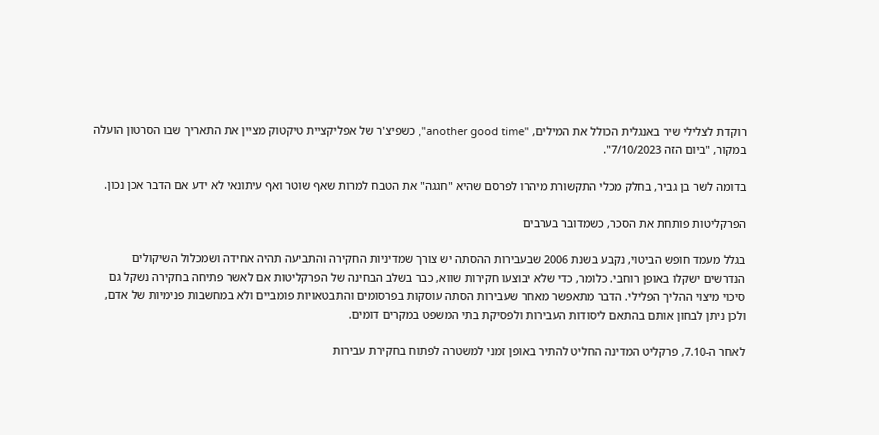רוקדת לצלילי שיר באנגלית הכולל את המילים, "another good time", כשפיצ'ר של אפליקציית טיקטוק מציין את התאריך שבו הסרטון הועלה במקור, "ביום הזה 7/10/2023".

בדומה לשר בן גביר, בחלק מכלי התקשורת מיהרו לפרסם שהיא "חגגה" את הטבח למרות שאף שוטר ואף עיתונאי לא ידע אם הדבר אכן נכון.

הפרקליטות פותחת את הסכר, כשמדובר בערבים

בגלל מעמד חופש הביטוי, נקבע בשנת 2006 שבעבירות ההסתה יש צורך שמדיניות החקירה והתביעה תהיה אחידה ושמכלול השיקולים הנדרשים ישקלו באופן רוחבי. כלומר, כדי שלא יבוצעו חקירות שווא, כבר בשלב הבחינה של הפרקליטות אם לאשר פתיחה בחקירה נשקל גם סיכוי מיצוי ההליך הפלילי. הדבר מתאפשר מאחר שעבירות הסתה עוסקות בפרסומים והתבטאויות פומביים ולא במחשבות פנימיות של אדם, ולכן ניתן לבחון אותם בהתאם ליסודות העבירות ולפסיקת בתי המשפט במקרים דומים.

לאחר ה-7.10, פרקליט המדינה החליט להתיר באופן זמני למשטרה לפתוח בחקירת עבירות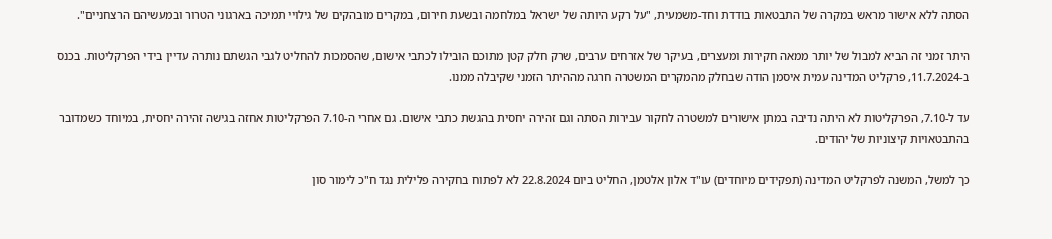הסתה ללא אישור מראש במקרה של התבטאות בודדת וחד-משמעית, "על רקע היותה של ישראל במלחמה ובשעת חירום, במקרים מובהקים של גילויי תמיכה בארגוני הטרור ובמעשיהם הרצחניים".

היתר זמני זה הביא למבול של יותר ממאה חקירות ומעצרים, בעיקר של אזרחים ערבים, שרק חלק קטן מתוכם הובילו לכתבי אישום, שהסמכות להחליט לגבי הגשתם נותרה עדיין בידי הפרקליטות. בכנס ב-11.7.2024, פרקליט המדינה עמית איסמן הודה שבחלק מהמקרים המשטרה חרגה מההיתר הזמני שקיבלה ממנו.

עד ל-7.10, הפרקליטות לא היתה נדיבה במתן אישורים למשטרה לחקור עבירות הסתה וגם זהירה יחסית בהגשת כתבי אישום. גם אחרי ה-7.10 הפרקליטות אחזה בגישה זהירה יחסית, במיוחד כשמדובר בהתבטאויות קיצוניות של יהודים.

כך למשל, המשנה לפרקליט המדינה (תפקידים מיוחדים) עו"ד אלון אלטמן, החליט ביום 22.8.2024 לא לפתוח בחקירה פלילית נגד ח"כ לימור סון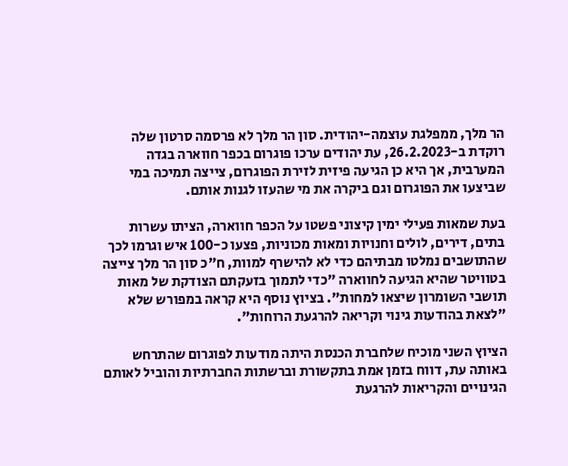הר מלך, ממפלגת עוצמה-יהודית. סון הר מלך לא פרסמה סרטון שלה רוקדת ב-26.2.2023, עת יהודים ערכו פוגרום בכפר חווארה בגדה המערבית, אך היא כן הגיעה פיזית לזירת הפוגרום, צייצה תמיכה במי שביצעו את הפוגרום וגם ביקרה את מי שהעזו לגנות אותם.

בעת שמאות פעילי ימין קיצוני פשטו על הכפר חווארה, הציתו עשרות בתים, דירים, לולים וחנויות ומאות מכוניות, פצעו כ-100 איש וגרמו לכך שהתושבים נמלטו מבתיהם כדי לא להישרף למוות, ח"כ סון הר מלך צייצה בטוויטר שהיא הגיעה לחווארה "כדי לתמוך בזעקתם הצודקת של מאות תושבי השומרון שיצאו למחות". בציוץ נוסף היא קראה במפורש שלא "לצאת בהודעות גינוי וקריאה להרגעת הרוחות".

הציוץ השני מוכיח שלחברת הכנסת היתה מודעות לפוגרום שהתרחש באותה עת, דווח בזמן אמת בתקשורת וברשתות החברתיות והוביל לאותם הגינויים והקריאות להרגעת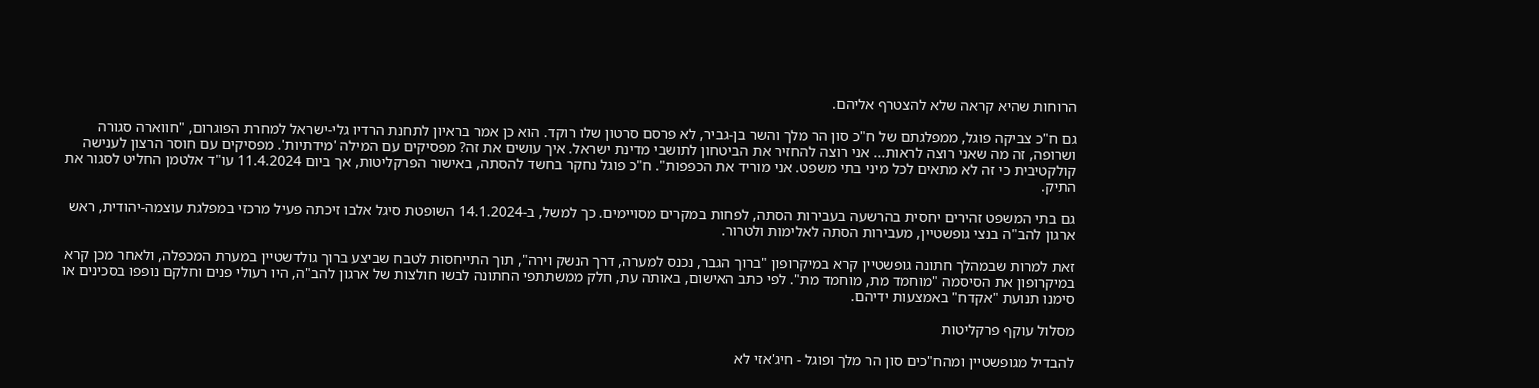הרוחות שהיא קראה שלא להצטרף אליהם.

גם ח"כ צביקה פוגל, ממפלגתם של ח"כ סון הר מלך והשר בן-גביר, לא פרסם סרטון שלו רוקד. הוא כן אמר בראיון לתחנת הרדיו גלי-ישראל למחרת הפוגרום, "חווארה סגורה ושרופה, זה מה שאני רוצה לראות... אני רוצה להחזיר את הביטחון לתושבי מדינת ישראל. איך עושים את זה? מפסיקים עם המילה 'מידתיות'. מפסיקים עם חוסר הרצון לענישה קולקטיבית כי זה לא מתאים לכל מיני בתי משפט. אני מוריד את הכפפות". ח"כ פוגל נחקר בחשד להסתה, באישור הפרקליטות, אך ביום 11.4.2024 עו"ד אלטמן החליט לסגור את התיק.

גם בתי המשפט זהירים יחסית בהרשעה בעבירות הסתה, לפחות במקרים מסויימים. כך למשל, ב-14.1.2024 השופטת סיגל אלבו זיכתה פעיל מרכזי במפלגת עוצמה-יהודית, ראש ארגון להב"ה בנצי גופשטיין, מעבירות הסתה לאלימות ולטרור.

זאת למרות שבמהלך חתונה גופשטיין קרא במיקרופון "ברוך הגבר, נכנס למערה, דרך הנשק וירה", תוך התייחסות לטבח שביצע ברוך גולדשטיין במערת המכפלה, ולאחר מכן קרא במיקרופון את הסיסמה "מוחמד מת, מוחמד מת". לפי כתב האישום, באותה עת, חלק ממשתתפי החתונה לבשו חולצות של ארגון להב"ה, היו רעולי פנים וחלקם נופפו בסכינים או סימנו תנועת "אקדח" באמצעות ידיהם.

מסלול עוקף פרקליטות

להבדיל מגופשטיין ומהח"כים סון הר מלך ופוגל - חיג'אזי לא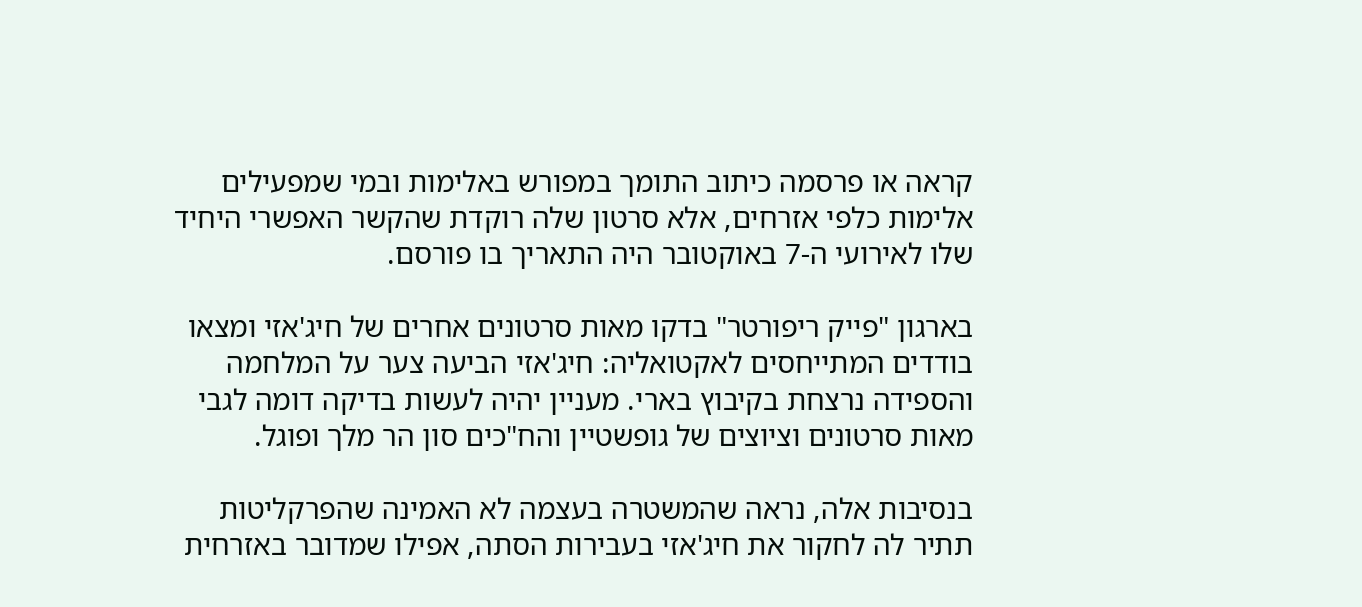קראה או פרסמה כיתוב התומך במפורש באלימות ובמי שמפעילים אלימות כלפי אזרחים, אלא סרטון שלה רוקדת שהקשר האפשרי היחיד שלו לאירועי ה-7 באוקטובר היה התאריך בו פורסם.

בארגון "פייק ריפורטר" בדקו מאות סרטונים אחרים של חיג'אזי ומצאו בודדים המתייחסים לאקטואליה: חיג'אזי הביעה צער על המלחמה והספידה נרצחת בקיבוץ בארי. מעניין יהיה לעשות בדיקה דומה לגבי מאות סרטונים וציוצים של גופשטיין והח"כים סון הר מלך ופוגל.

בנסיבות אלה, נראה שהמשטרה בעצמה לא האמינה שהפרקליטות תתיר לה לחקור את חיג'אזי בעבירות הסתה, אפילו שמדובר באזרחית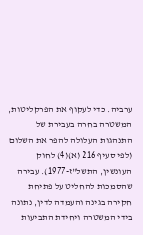ערביה. כדי לעקוף את הפרקליטות, המשטרה בחרה בעבירת של התנהגות העלולה להפר את השלום (לפי סעיף 216 (א)(4) לחוק העונשין, התשל"ז-1977). עבירה שהסמכות להחליט על פתיחת חקירה בגינה והעמדה לדין, נתונה בידי המשטרה ויחידת התביעות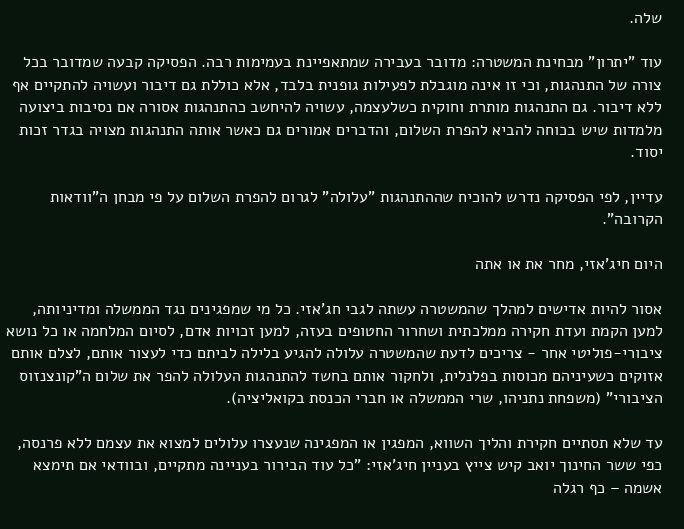שלה.

עוד "יתרון" מבחינת המשטרה: מדובר בעבירה שמתאפיינת בעמימות רבה. הפסיקה קבעה שמדובר בכל צורה של התנהגות, וכי זו אינה מוגבלת לפעילות גופנית בלבד, אלא כוללת גם דיבור ועשויה להתקיים אף ללא דיבור. גם התנהגות מותרת וחוקית כשלעצמה, עשויה להיחשב כהתנהגות אסורה אם נסיבות ביצועה מלמדות שיש בכוחה להביא להפרת השלום, והדברים אמורים גם כאשר אותה התנהגות מצויה בגדר זכות יסוד.

עדיין, לפי הפסיקה נדרש להוכיח שההתנהגות "עלולה" לגרום להפרת השלום על פי מבחן ה"וודאות הקרובה".

היום חיג'אזי, מחר את או אתה

אסור להיות אדישים למהלך שהמשטרה עשתה לגבי חג'אזי. כל מי שמפגינים נגד הממשלה ומדיניותה, למען הקמת ועדת חקירה ממלכתית ושחרור החטופים בעזה, למען זכויות אדם, לסיום המלחמה או כל נושא ציבורי-פוליטי אחר - צריכים לדעת שהמשטרה עלולה להגיע בלילה לביתם כדי לעצור אותם, לצלם אותם אזוקים כשעיניהם מכוסות בפלנלית, ולחקור אותם בחשד להתנהגות העלולה להפר את שלום ה"קונצנזוס הציבורי" (משפחת נתניהו, שרי הממשלה או חברי הכנסת בקואליציה).

עד שלא תסתיים חקירת והליך השווא, המפגין או המפגינה שנעצרו עלולים למצוא את עצמם ללא פרנסה, כפי ששר החינוך יואב קיש צייץ בעניין חיג'אזי: "כל עוד הבירור בעניינה מתקיים, ובוודאי אם תימצא אשמה – כף רגלה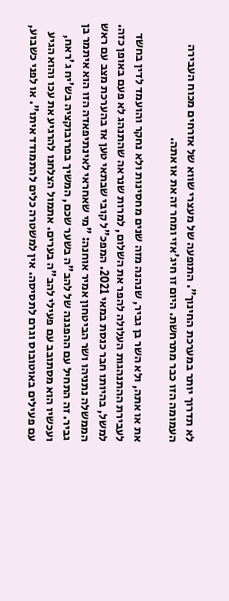לא תדרוך יותר במערכת החינוך". התופעה של מעצרי שווא של אזרחים מכוח העבירה העמומה הזו כבר מתרחשת. היום זו חיג'אזי ומחר זה את או אתה.

את או אתה, ולא השר בן גביר, שנהנה מזה שנים מחסינות ולא נחקר והועמד לדין בחשד לעבירת ההתנהגות העלולה להפר את השלום, למרות שנראה שהתנהג לא פעם באופן כזה. למשל, בהיותו חבר כנסת במאי 2021. המפכ"ל קובי שבתאי טען אז בהערכת מצב עם ראש הממשלה נתניהו ושר הביטחון אמיר אוחנה: "מי שאחראי לאינתיפאדה הזו הוא איתמר בן גביר. זה התחיל עם ההפגנה של להב"ה בשער שכם, המשיך בפרובוקציה בש'יח ג'ראח, ועכשיו הוא מסתובב עם פעילי להב"ה בערים. אתמול הצלחנו להרגיע את עכו והוא הגיע עם פעילים באוטובוס וגרם לתסיסה. אין למשטרה כלים להתמודד איתו". או לפני כשבוע,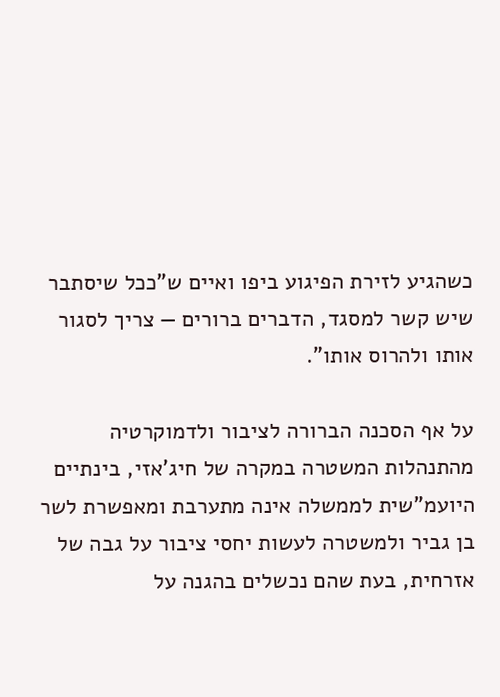כשהגיע לזירת הפיגוע ביפו ואיים ש"ככל שיסתבר שיש קשר למסגד, הדברים ברורים — צריך לסגור אותו ולהרוס אותו".

על אף הסכנה הברורה לציבור ולדמוקרטיה מהתנהלות המשטרה במקרה של חיג'אזי, בינתיים היועמ"שית לממשלה אינה מתערבת ומאפשרת לשר בן גביר ולמשטרה לעשות יחסי ציבור על גבה של אזרחית, בעת שהם נכשלים בהגנה על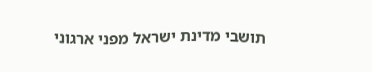תושבי מדינת ישראל מפני ארגוני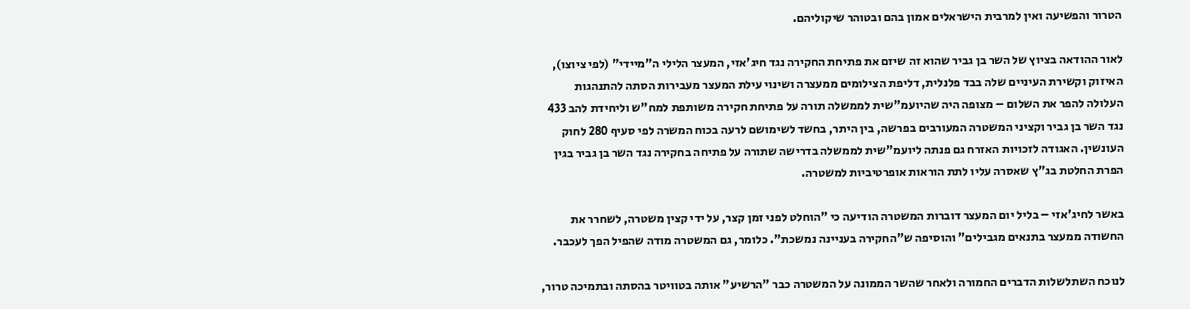הטרור והפשיעה ואין למרבית הישראלים אמון בהם ובטוהר שיקוליהם.

לאור ההודאה בציוץ של השר בן גביר שהוא זה שיזם את פתיחת החקירה נגד חיג'אזי, המעצר הלילי ה"מיידי" (לפי ציוצו), האיזוק וקשירת העיניים שלה בבד פלנלית, דליפת הצילומים ממעצרה ושינוי עילת המעצר מעבירות הסתה להתנהגות העלולה להפר את השלום – מצופה היה שהיועמ"שית לממשלה תורה על פתיחת חקירה משותפת למח"ש וליחידת להב 433 נגד השר בן גביר וקציני המשטרה המעורבים בפרשה, בין היתר, בחשד לשימושם לרעה בכוח המשרה לפי סעיף 280 לחוק העונשין. האגודה לזכויות האזרח גם פנתה ליועמ"שית לממשלה בדרישה שתורה על פתיחה בחקירה נגד השר בן גביר בגין הפרת החלטת בג"ץ שאסרה עליו לתת הוראות אופרטיביות למשטרה.

באשר לחיג'אזי – בליל יום המעצר דוברות המשטרה הודיעה כי "הוחלט לפני זמן קצר, על ידי קצין משטרה, לשחרר את החשודה ממעצר בתנאים מגבילים" והוסיפה ש"החקירה בעניינה נמשכת". כלומר, גם המשטרה מודה שהפיל הפך לעכבר.

לנוכח השתלשלות הדברים החמורה ולאחר שהשר הממונה על המשטרה כבר "הרשיע" אותה בטוויטר בהסתה ובתמיכה טרור,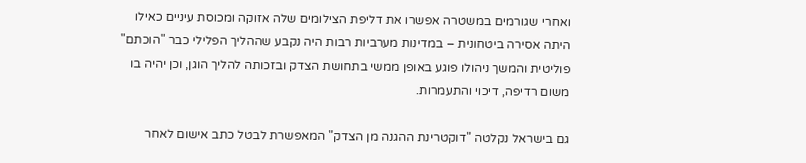ואחרי שגורמים במשטרה אפשרו את דליפת הצילומים שלה אזוקה ומכוסת עיניים כאילו היתה אסירה ביטחונית – במדינות מערביות רבות היה נקבע שההליך הפלילי כבר "הוכתם" פוליטית והמשך ניהולו פוגע באופן ממשי בתחושת הצדק ובזכותה להליך הוגן, וכן יהיה בו משום רדיפה, דיכוי והתעמרות.

גם בישראל נקלטה "דוקטרינת ההגנה מן הצדק" המאפשרת לבטל כתב אישום לאחר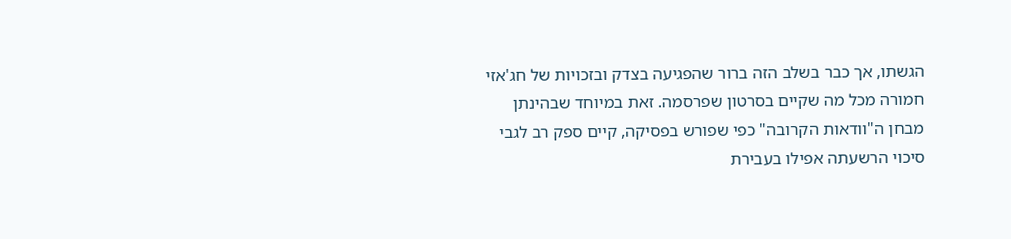הגשתו, אך כבר בשלב הזה ברור שהפגיעה בצדק ובזכויות של חג'אזי חמורה מכל מה שקיים בסרטון שפרסמה. זאת במיוחד שבהינתן מבחן ה"וודאות הקרובה" כפי שפורש בפסיקה, קיים ספק רב לגבי סיכוי הרשעתה אפילו בעבירת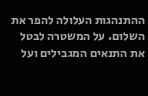ההתנהגות העלולה להפר את השלום. על המשטרה לבטל את התנאים המגבילים ועל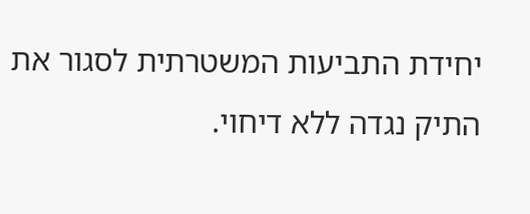יחידת התביעות המשטרתית לסגור את התיק נגדה ללא דיחוי.